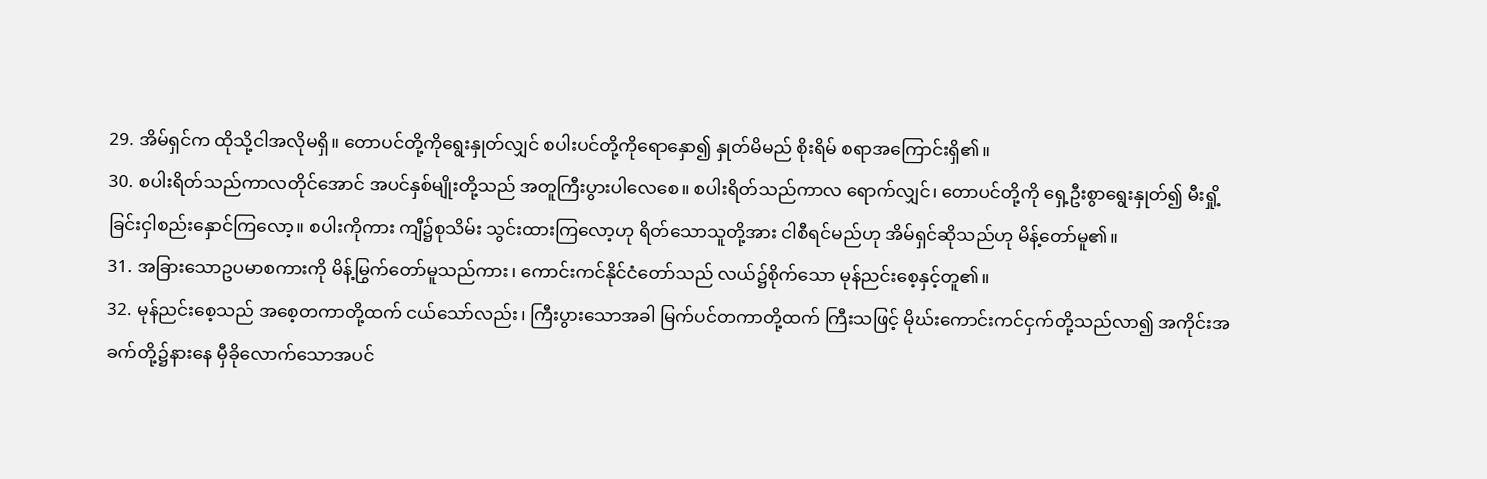29. အိမ်ရှင်က ထိုသို့ငါအလိုမရှိ။ တောပင်တို့ကိုရွေးနှုတ်လျှင် စပါးပင်တို့ကိုရောနှော၍ နှုတ်မိမည် စိုးရိမ် စရာအကြောင်းရှိ၏။
30. စပါးရိတ်သည်ကာလတိုင်အောင် အပင်နှစ်မျိုးတို့သည် အတူကြီးပွားပါလေစေ။ စပါးရိတ်သည်ကာလ ရောက်လျှင်၊ တောပင်တို့ကို ရှေ့ဦးစွာရွေးနှုတ်၍ မီးရှို့ခြင်းငှါစည်းနှောင်ကြလော့။ စပါးကိုကား ကျီ၌စုသိမ်း သွင်းထားကြလော့ဟု ရိတ်သောသူတို့အား ငါစီရင်မည်ဟု အိမ်ရှင်ဆိုသည်ဟု မိန့်တော်မူ၏။
31. အခြားသောဥပမာစကားကို မိန့်မြွက်တော်မူသည်ကား၊ ကောင်းကင်နိုင်ငံတော်သည် လယ်၌စိုက်သော မုန်ညင်းစေ့နှင့်တူ၏။
32. မုန်ညင်းစေ့သည် အစေ့တကာတို့ထက် ငယ်သော်လည်း၊ ကြီးပွားသောအခါ မြက်ပင်တကာတို့ထက် ကြီးသဖြင့် မိုဃ်းကောင်းကင်ငှက်တို့သည်လာ၍ အကိုင်းအခက်တို့၌နားနေ မှီခိုလောက်သောအပင်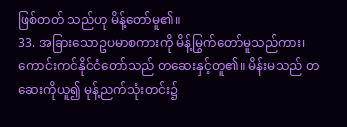ဖြစ်တတ် သည်ဟု မိန့်တော်မူ၏။
33. အခြားသောဥပမာစကားကို မိန့်မြွက်တော်မူသည်ကား၊ ကောင်းကင်နိုင်ငံတော်သည် တဆေးနှင့်တူ၏။ မိန်းမသည် တဆေးကိုယူ၍ မုန့်ညက်သုံးတင်း၌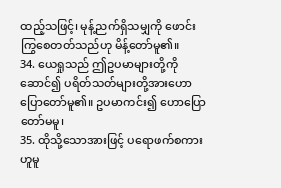ထည့်သဖြင့်၊ မုန့်ညက်ရှိသမျှကို ဖောင်းကြွစေတတ်သည်ဟု မိန့်တော်မူ၏။
34. ယေရှုသည် ဤဥပမာများတို့ကိုဆောင်၍ ပရိတ်သတ်များတို့အားဟောပြောတော်မူ၏။ ဥပမာကင်း၍ ဟောပြောတော်မမူ၊
35. ထိုသို့သောအားဖြင့် ပရောဖက်စကားဟူမူ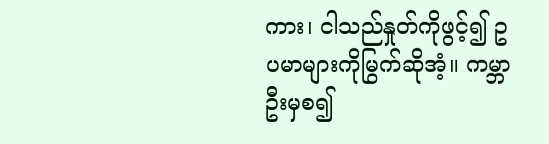ကား၊ ငါသည်နှုတ်ကိုဖွင့်၍ ဥပမာများကိုမြွက်ဆိုအံ့။ ကမ္ဘာဦးမှစ၍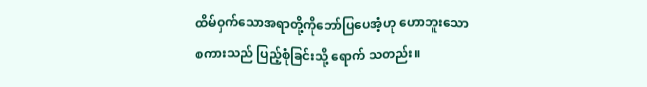ထိမ်ဝှက်သောအရာတို့ကိုဘော်ပြပေအံ့ဟု ဟောဘူးသောစကားသည် ပြည့်စုံခြင်းသို့ ရောက် သတည်း။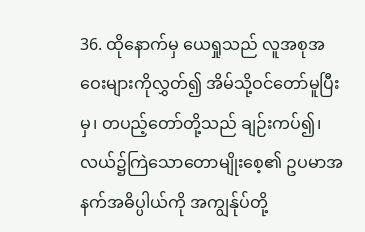36. ထိုနောက်မှ ယေရှုသည် လူအစုအဝေးများကိုလွှတ်၍ အိမ်သို့ဝင်တော်မူပြီးမှ၊ တပည့်တော်တို့သည် ချဉ်းကပ်၍၊ လယ်၌ကြဲသောတောမျိုးစေ့၏ ဥပမာအနက်အဓိပ္ပါယ်ကို အကျွန်ုပ်တို့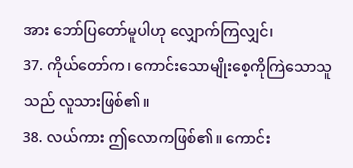အား ဘော်ပြတော်မူပါဟု လျှောက်ကြလျှင်၊
37. ကိုယ်တော်က၊ ကောင်းသောမျိုးစေ့ကိုကြဲသောသူသည် လူသားဖြစ်၏။
38. လယ်ကား ဤလောကဖြစ်၏။ ကောင်း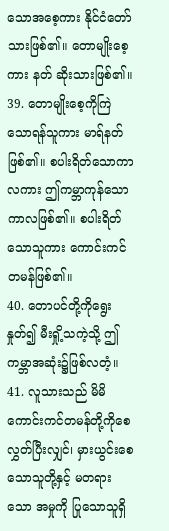သောအစေ့ကား နိုင်ငံတော်သားဖြစ်၏။ တောမျိုးစေ့ကား နတ် ဆိုးသားဖြစ်၏။
39. တောမျိုးစေ့ကိုကြဲသောရန်သူကား မာရ်နတ်ဖြစ်၏။ စပါးရိတ်သောကာလကား ဤကမ္ဘာကုန်သော ကာလဖြစ်၏။ စပါးရိတ်သောသူကား ကောင်းကင်တမန်ဖြစ်၏။
40. တောပင်တို့ကိုရွေးနှုတ်၍ မီးရှို့သကဲ့သို့ ဤကမ္ဘာအဆုံး၌ဖြစ်လတံ့။
41. လူသားသည် မိမိကောင်းကင်တမန်တို့ကိုစေလွှတ်ပြီးလျှင်၊ မှားယွင်းစေသောသူတို့နှင့် မတရားသော အမှုကို ပြုသောသူရှိ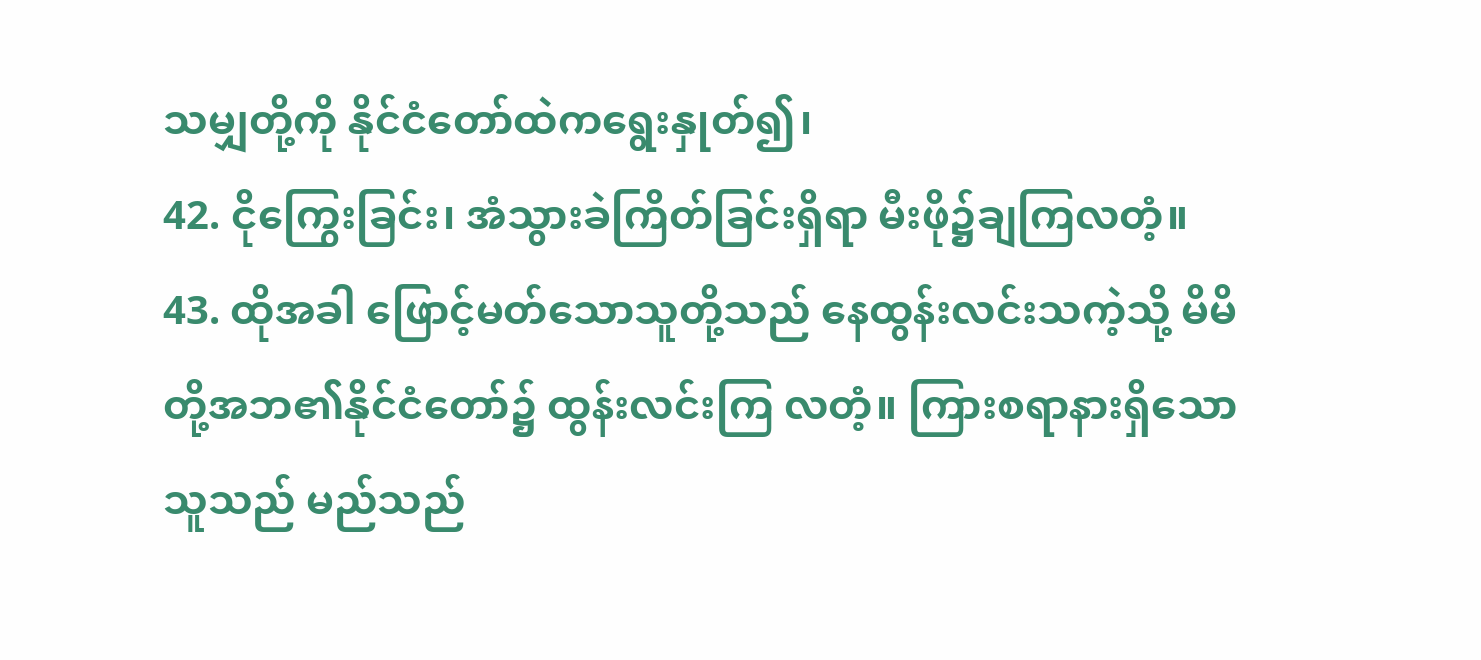သမျှတို့ကို နိုင်ငံတော်ထဲကရွေးနှုတ်၍၊
42. ငိုကြွေးခြင်း၊ အံသွားခဲကြိတ်ခြင်းရှိရာ မီးဖို၌ချကြလတံ့။
43. ထိုအခါ ဖြောင့်မတ်သောသူတို့သည် နေထွန်းလင်းသကဲ့သို့ မိမိတို့အဘ၏နိုင်ငံတော်၌ ထွန်းလင်းကြ လတံ့။ ကြားစရာနားရှိသောသူသည် မည်သည်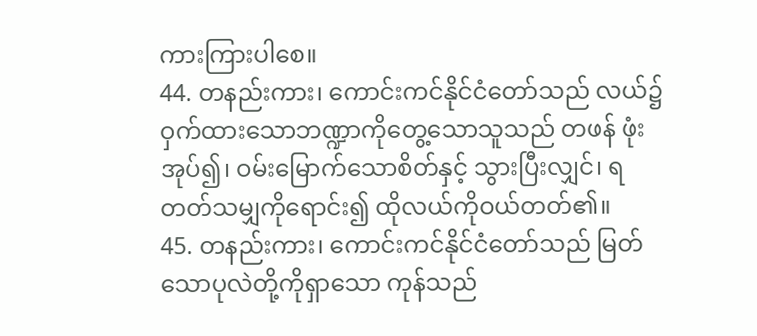ကားကြားပါစေ။
44. တနည်းကား၊ ကောင်းကင်နိုင်ငံတော်သည် လယ်၌ဝှက်ထားသောဘဏ္ဍာကိုတွေ့သောသူသည် တဖန် ဖုံးအုပ်၍၊ ဝမ်းမြောက်သောစိတ်နှင့် သွားပြီးလျှင်၊ ရတတ်သမျှကိုရောင်း၍ ထိုလယ်ကိုဝယ်တတ်၏။
45. တနည်းကား၊ ကောင်းကင်နိုင်ငံတော်သည် မြတ်သောပုလဲတို့ကိုရှာသော ကုန်သည်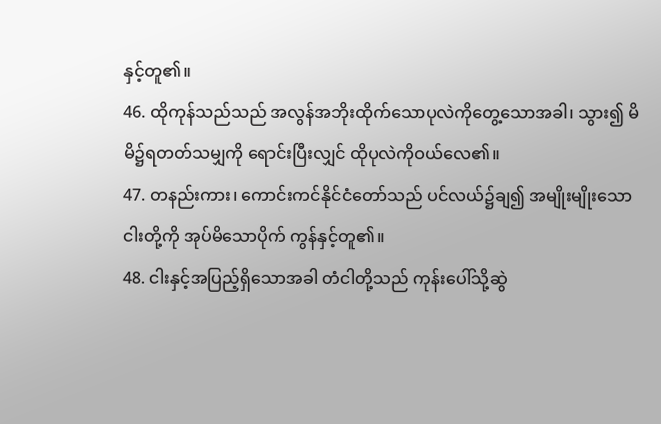နှင့်တူ၏။
46. ထိုကုန်သည်သည် အလွန်အဘိုးထိုက်သောပုလဲကိုတွေ့သောအခါ၊ သွား၍ မိမိ၌ရတတ်သမျှကို ရောင်းပြီးလျှင် ထိုပုလဲကိုဝယ်လေ၏။
47. တနည်းကား၊ ကောင်းကင်နိုင်ငံတော်သည် ပင်လယ်၌ချ၍ အမျိုးမျိုးသောငါးတို့ကို အုပ်မိသောပိုက် ကွန်နှင့်တူ၏။
48. ငါးနှင့်အပြည့်ရှိသောအခါ တံငါတို့သည် ကုန်းပေါ်သို့ဆွဲ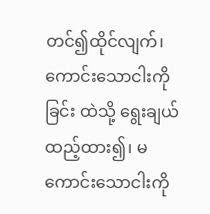တင်၍ထိုင်လျက်၊ ကောင်းသောငါးကို ခြင်း ထဲသို့ ရွေးချယ်ထည့်ထား၍၊ မကောင်းသောငါးကို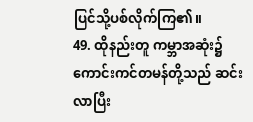ပြင်သို့ပစ်လိုက်ကြ၏။
49. ထိုနည်းတူ ကမ္ဘာအဆုံး၌ ကောင်းကင်တမန်တို့သည် ဆင်းလာပြီး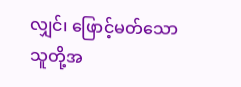လျှင်၊ ဖြောင့်မတ်သောသူတို့အ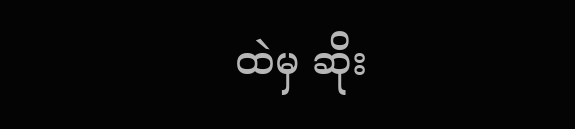ထဲမှ ဆိုး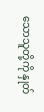သောသူတို့ကို နှုတ်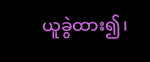ယူခွဲထား၍၊